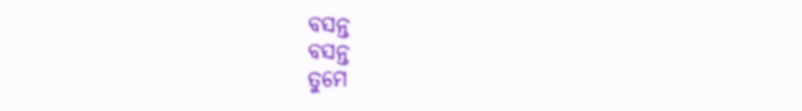ବସନ୍ତ
ବସନ୍ତ
ତୁମେ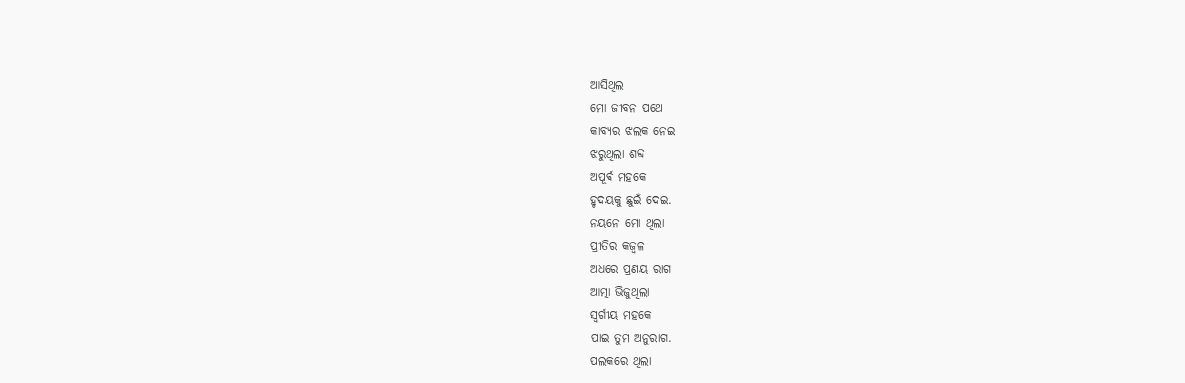ଆସିଥିଲ
ମୋ ଜୀବନ ପଥେ
କାବ୍ୟର ଝଲକ ନେଇ
ଝରୁଥିଲା ଶବ୍ଦ
ଅପୂର୍ଵ ମହକେ
ହୃଦୟକୁ ଛୁଇଁ ଦେଇ.
ନୟନେ ମୋ ଥିଲା
ପ୍ରୀତିର କଜ୍ଵଳ
ଅଧରେ ପ୍ରଣୟ ରାଗ
ଆତ୍ମା ଭିଜୁଥିଲା
ସ୍ୱର୍ଗୀୟ ମହକେ
ପାଇ ତୁମ ଅନୁରାଗ.
ପଲକରେ ଥିଲା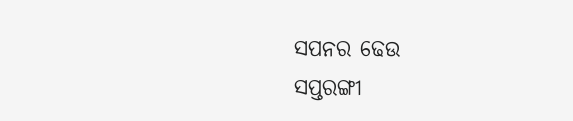ସପନର ଢେଉ
ସପ୍ତରଙ୍ଗୀ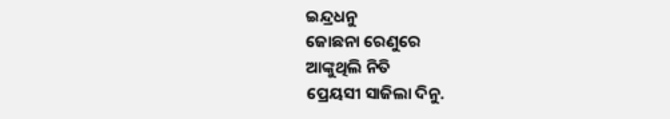ଇନ୍ଦ୍ରଧନୁ
ଜୋଛନା ରେଣୁରେ
ଆଙ୍କୁଥିଲି ନିତି
ପ୍ରେୟସୀ ସାଜିଲା ଦିନୁ.